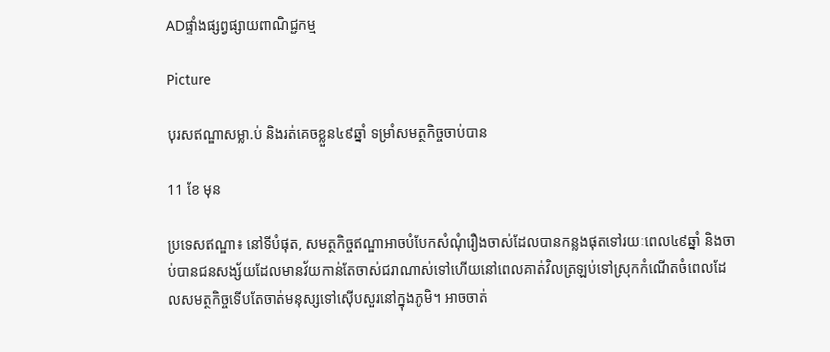ADផ្ទាំងផ្សព្វផ្សាយពាណិជ្ជកម្ម

Picture

បុរសឥណ្ឌាសម្លា.ប់ និងរត់គេចខ្លួន៤៩ឆ្នាំ ទម្រាំសមត្ថកិច្ចចាប់បាន

11 ខែ មុន

ប្រទេសឥណ្ឌា៖ នៅទីបំផុត, សមត្ថកិច្ចឥណ្ឌាអាចបំបែកសំណុំរឿងចាស់ដែលបានកន្លងផុតទៅរយៈពេល៤៩ឆ្នាំ និងចាប់បានជនសង្ស័យដែលមានវ័យកាន់តែចាស់ជរាណាស់ទៅហើយនៅពេលគាត់វិលត្រឡប់ទៅស្រុកកំណើតចំពេលដែលសមត្ថកិច្ចទើបតែចាត់មនុស្សទៅស៊ើបសួរនៅក្នុងភូមិ។ អាចចាត់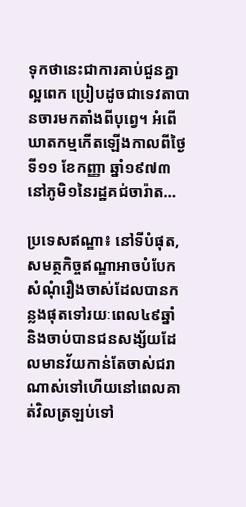ទុកថានេះជាការគាប់ជួនគ្នាល្អពេក ប្រៀបដូចជាទេវតាបានចារមកតាំងពីបុព្វេ។ អំពើឃាតកម្មកើតឡើងកាលពីថ្ងៃទី១១ ខែកញ្ញា ឆ្នាំ១៩៧៣ នៅភូមិ១នៃរដ្ឋគជ់ចារ៉ាត…

ប្រទេសឥណ្ឌា៖ នៅទីបំផុត, សមត្ថកិច្ចឥណ្ឌាអាចបំបែកសំណុំរឿងចាស់ដែលបានកន្លងផុតទៅរយៈពេល៤៩ឆ្នាំ និងចាប់បានជនសង្ស័យដែលមានវ័យកាន់តែចាស់ជរាណាស់ទៅហើយនៅពេលគាត់វិលត្រឡប់ទៅ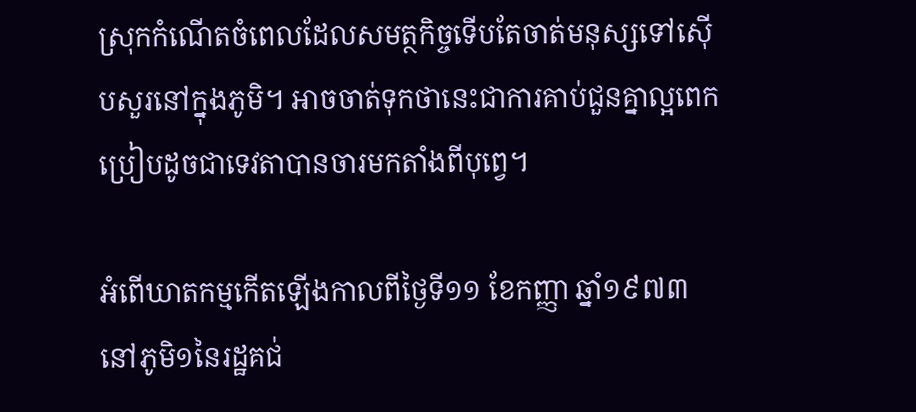ស្រុកកំណើតចំពេលដែលសមត្ថកិច្ចទើបតែចាត់មនុស្សទៅស៊ើបសួរនៅក្នុងភូមិ។ អាចចាត់ទុកថានេះជាការគាប់ជួនគ្នាល្អពេក ប្រៀបដូចជាទេវតាបានចារមកតាំងពីបុព្វេ។

អំពើឃាតកម្មកើតឡើងកាលពីថ្ងៃទី១១ ខែកញ្ញា ឆ្នាំ១៩៧៣ នៅភូមិ១នៃរដ្ឋគជ់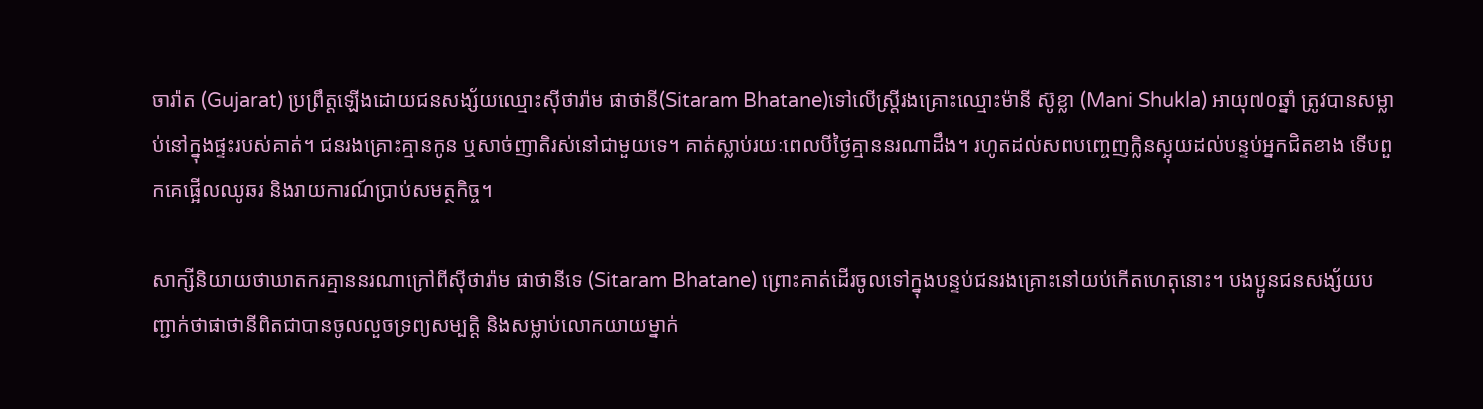ចារ៉ាត (Gujarat) ប្រព្រឹត្តឡើងដោយជនសង្ស័យឈ្មោះស៊ីថារ៉ាម ផាថានី(Sitaram Bhatane)ទៅលើស្ត្រីរងគ្រោះឈ្មោះម៉ានី ស៊ូខ្លា (Mani Shukla) អាយុ៧០ឆ្នាំ ត្រូវបានសម្លាប់នៅក្នុងផ្ទះរបស់គាត់។ ជនរងគ្រោះគ្មានកូន ឬសាច់ញាតិរស់នៅជាមួយទេ។ គាត់ស្លាប់រយៈពេលបីថ្ងៃគ្មាននរណាដឹង។ រហូតដល់សពបញ្ចេញក្លិនស្អុយដល់បន្ទប់អ្នកជិតខាង ទើបពួកគេផ្អើលឈូឆរ និងរាយការណ៍ប្រាប់សមត្ថកិច្ច។

សាក្សីនិយាយថាឃាតករគ្មាននរណាក្រៅពីស៊ីថារ៉ាម ផាថានីទេ (Sitaram Bhatane) ព្រោះគាត់ដើរចូលទៅក្នុងបន្ទប់ជនរងគ្រោះនៅយប់កើតហេតុនោះ។ បងប្អូនជនសង្ស័យបញ្ជាក់ថាផាថានីពិតជាបានចូលលួចទ្រព្យសម្បត្តិ និងសម្លាប់លោកយាយម្នាក់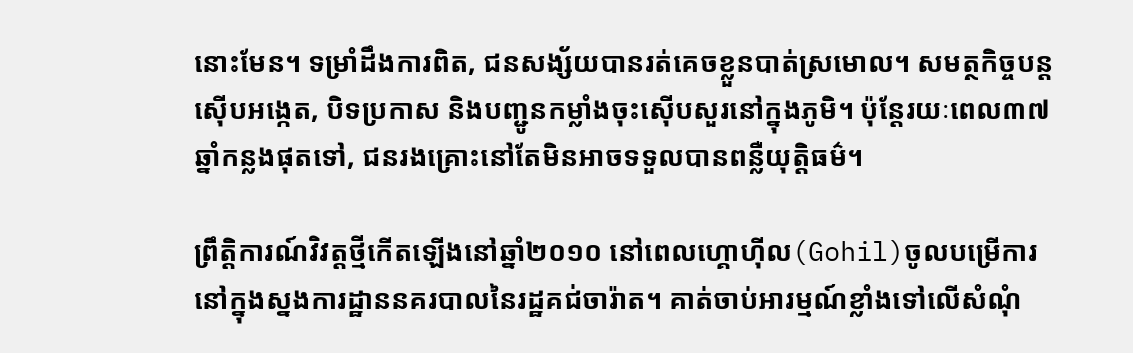នោះមែន។ ទម្រាំដឹងការពិត, ជនសង្ស័យបានរត់គេចខ្លួនបាត់ស្រមោល។ សមត្ថកិច្ចបន្តស៊ើបអង្កេត, បិទប្រកាស និងបញ្ជូនកម្លាំងចុះស៊ើបសួរនៅក្នុងភូមិ។ ប៉ុន្តែរយៈពេល៣៧ឆ្នាំកន្លងផុតទៅ, ជនរងគ្រោះនៅតែមិនអាចទទួលបានពន្លឺយុត្តិធម៌។

ព្រឹត្តិការណ៍វិវត្តថ្មីកើតឡើងនៅឆ្នាំ២០១០ នៅពេលហ្គោហ៊ីល(Gohil)ចូលបម្រើការនៅក្នុងស្នងការដ្ឋាននគរបាលនៃរដ្ឋគជ់ចារ៉ាត។ គាត់ចាប់អារម្មណ៍ខ្លាំងទៅលើសំណុំ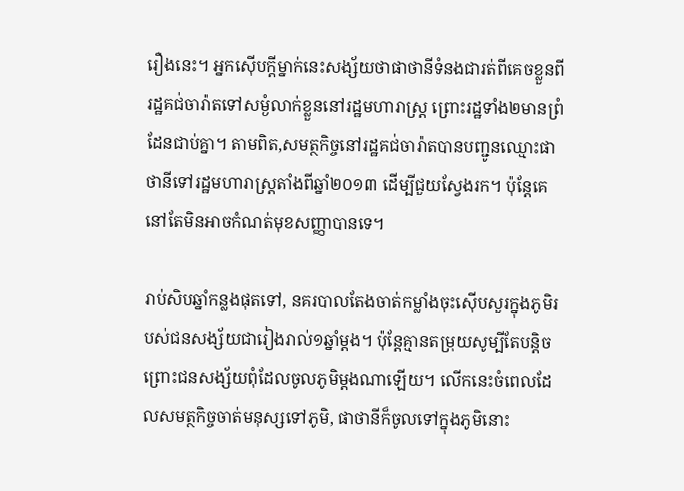រឿងនេះ។ អ្នកស៊ើបក្ដីម្នាក់នេះសង្ស័យថាផាថានីទំនងជារត់ពីគេចខ្លួនពីរដ្ឋគជ់ចារ៉ាតទៅសម្ងំលាក់ខ្លួននៅរដ្ឋមហារាស្ត្រ ព្រោះរដ្ឋទាំង២មានព្រំដែនជាប់គ្នា។ តាមពិត,សមត្ថកិច្ចនៅរដ្ឋគជ់ចារ៉ាតបានបញ្ជូនឈ្មោះផាថានីទៅរដ្ឋមហារាស្ត្រតាំងពីឆ្នាំ២០១៣ ដើម្បីជួយស្វែងរក។ ប៉ុន្តែគេនៅតែមិនអាចកំណត់មុខសញ្ញាបានទេ។

រាប់សិបឆ្នាំកន្លងផុតទៅ, នគរបាលតែងចាត់កម្លាំងចុះស៊ើបសួរក្នុងភូមិរបស់ជនសង្ស័យជារៀងរាល់១ឆ្នាំម្ដង។ ប៉ុន្តែគ្មានតម្រុយសូម្បីតែបន្តិច ព្រោះជនសង្ស័យពុំដែលចូលភូមិម្ដងណាឡើយ។ លើកនេះចំពេលដែលសមត្ថកិច្ចចាត់មនុស្សទៅភូមិ, ផាថានីក៏ចូលទៅក្នុងភូមិនោះ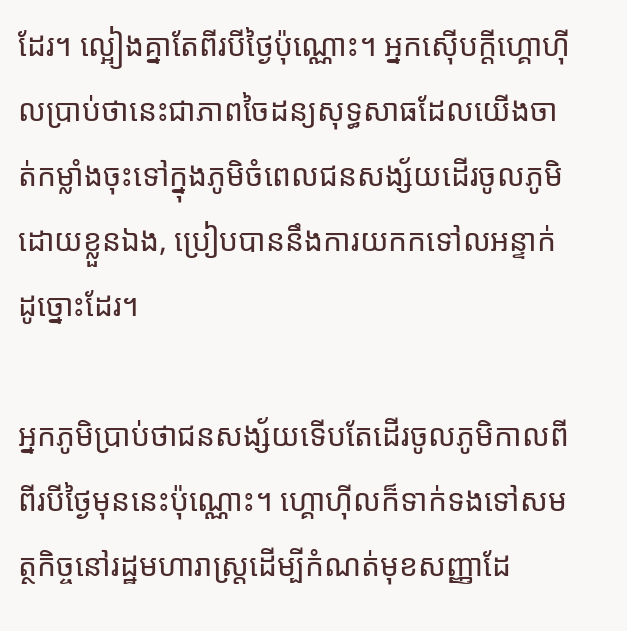ដែរ។ ល្អៀងគ្នាតែពីរបីថ្ងៃប៉ុណ្ណោះ។ អ្នកស៊ើបក្ដីហ្គោហ៊ីលប្រាប់ថានេះជាភាពចៃដន្យសុទ្ធសាធដែលយើងចាត់កម្លាំងចុះទៅក្នុងភូមិចំពេលជនសង្ស័យដើរចូលភូមិដោយខ្លួនឯង, ប្រៀបបាននឹងការយកកទៅលអន្ទាក់ដូច្នោះដែរ។

អ្នកភូមិប្រាប់ថាជនសង្ស័យទើបតែដើរចូលភូមិកាលពីពីរបីថ្ងៃមុននេះប៉ុណ្ណោះ។ ហ្គោហ៊ីលក៏ទាក់ទងទៅសមត្ថកិច្ចនៅរដ្ឋមហារាស្ត្រដើម្បីកំណត់មុខសញ្ញាដែ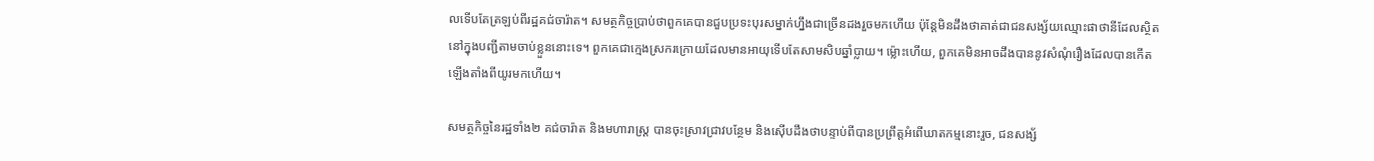លទើបតែត្រឡប់ពីរដ្ឋគជ់ចារ៉ាត។ សមត្ថកិច្ចប្រាប់ថាពួកគេបានជួបប្រទះបុរសម្នាក់ហ្នឹងជាច្រើនដងរួចមកហើយ ប៉ុន្តែមិនដឹងថាគាត់ជាជនសង្ស័យឈ្មោះផាថានីដែលស្ថិតនៅក្នុងបញ្ជីតាមចាប់ខ្លួននោះទេ។ ពួកគេជាក្មេងស្រករក្រោយដែលមានអាយុទើបតែសាមសិបឆ្នាំប្លាយ។ ម៉្លោះហើយ, ពួកគេមិនអាចដឹងបាននូវសំណុំរឿងដែលបានកើតឡើងតាំងពីយូរមកហើយ។

សមត្ថកិច្ចនៃរដ្ឋទាំង២ គជ់ចារ៉ាត និងមហារាស្ត្រ បានចុះស្រាវជ្រាវបន្ថែម និងស៊ើបដឹងថាបន្ទាប់ពីបានប្រព្រឹត្តអំពើឃាតកម្មនោះរួច, ជនសង្ស័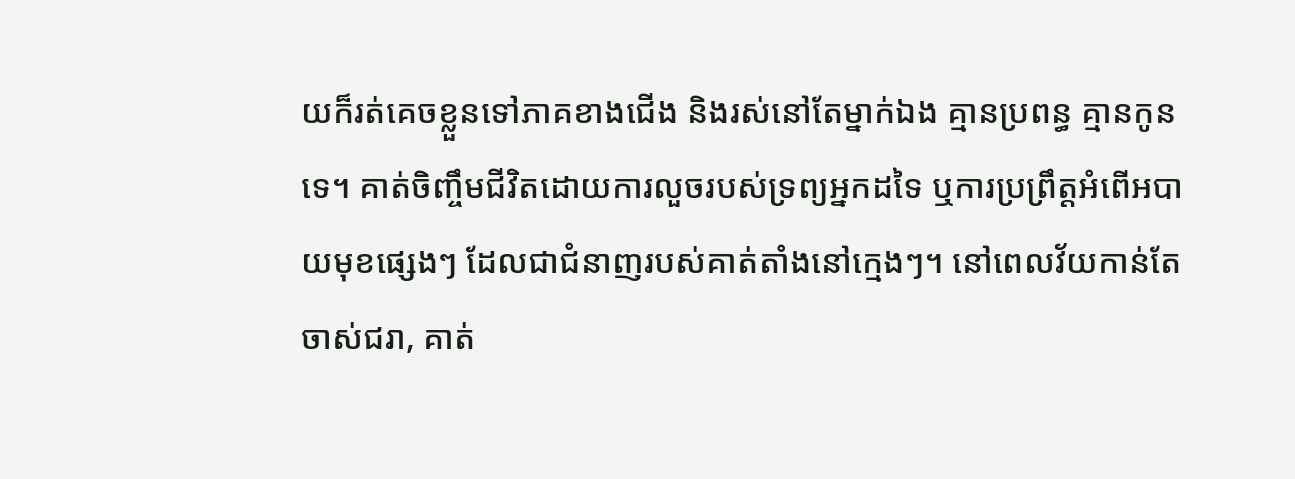យក៏រត់គេចខ្លួនទៅភាគខាងជើង និងរស់នៅតែម្នាក់ឯង គ្មានប្រពន្ធ គ្មានកូនទេ។ គាត់ចិញ្ចឹមជីវិតដោយការលួចរបស់ទ្រព្យអ្នកដទៃ ឬការប្រព្រឹត្តអំពើអបាយមុខផ្សេងៗ ដែលជាជំនាញរបស់គាត់តាំងនៅក្មេងៗ។ នៅពេលវ័យកាន់តែចាស់ជរា, គាត់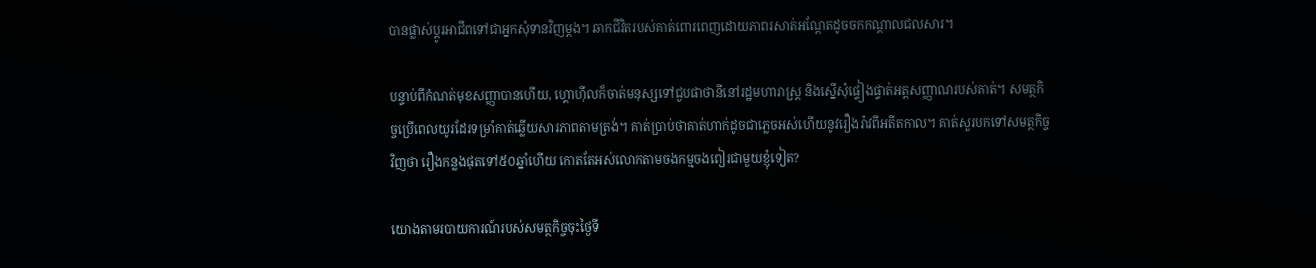បានផ្លាស់ប្ដូរអាជីពទៅជាអ្នកសុំទានវិញម្ដង។ ឆាកជីវិតរបស់គាត់ពោរពេញដោយភាពរសាត់អណ្ដែតដូចចកកណ្ដាលជលសារ។

បន្ទាប់ពីកំណត់មុខសញ្ញាបានហើយ, ហ្គោហ៊ីលក៏ចាត់មនុស្សទៅជួបផាថានីនៅរដ្ឋមហារាស្ត្រ និងស្នើសុំផ្ទៀងផ្ទាត់អត្តសញ្ញាណរបស់គាត់។ សមត្ថកិច្ចប្រើពេលយូរដែរទម្រាំគាត់ឆ្លើយសារភាពតាមត្រង់។ គាត់ប្រាប់ថាគាត់ហាក់ដូចជាភ្លេចអស់ហើយនូវរឿងរ៉ាវពីអតីតកាល។ គាត់សួរបកទៅសមត្ថកិច្ចវិញថា រឿងកន្លងផុតទៅ៥០ឆ្នាំហើយ កោតតែអស់លោកតាមចងកម្មចងពៀរជាមួយខ្ញុំទៀត?

យោងតាមរបាយការណ៍របស់សមត្ថកិច្ចចុះថ្ងៃទី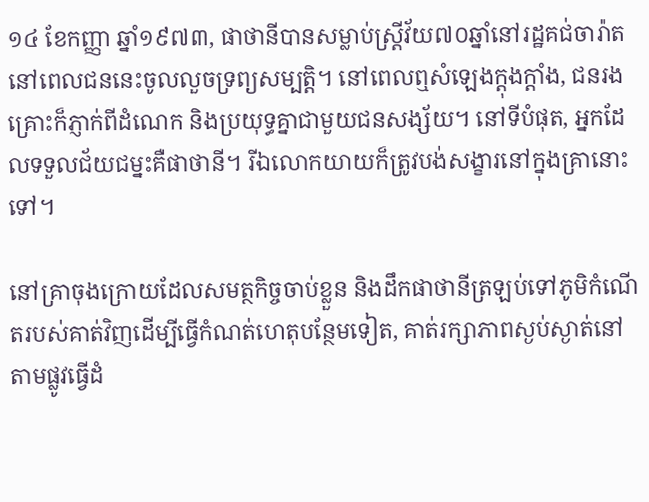១៤ ខែកញ្ញា ឆ្នាំ១៩៧៣, ផាថានីបានសម្លាប់ស្ត្រីវ័យ៧០ឆ្នាំនៅរដ្ឋគជ់ចារ៉ាត នៅពេលជននេះចូលលួចទ្រព្យសម្បត្តិ។ នៅពេលឮសំឡេងក្ដុងក្ដាំង, ជនរងគ្រោះក៏ភ្ញាក់ពីដំណេក និងប្រយុទ្ធគ្នាជាមួយជនសង្ស័យ។ នៅទីបំផុត, អ្នកដែលទទួលជ័យជម្នះគឺផាថានី។ រីឯលោកយាយក៏ត្រូវបង់សង្ខារនៅក្នុងគ្រានោះទៅ។

នៅគ្រាចុងក្រោយដែលសមត្ថកិច្ចចាប់ខ្លួន និងដឹកផាថានីត្រឡប់ទៅភូមិកំណើតរបស់គាត់វិញដើម្បីធ្វើកំណត់ហេតុបន្ថែមទៀត, គាត់រក្សាភាពស្ងប់ស្ងាត់នៅតាមផ្លូវធ្វើដំ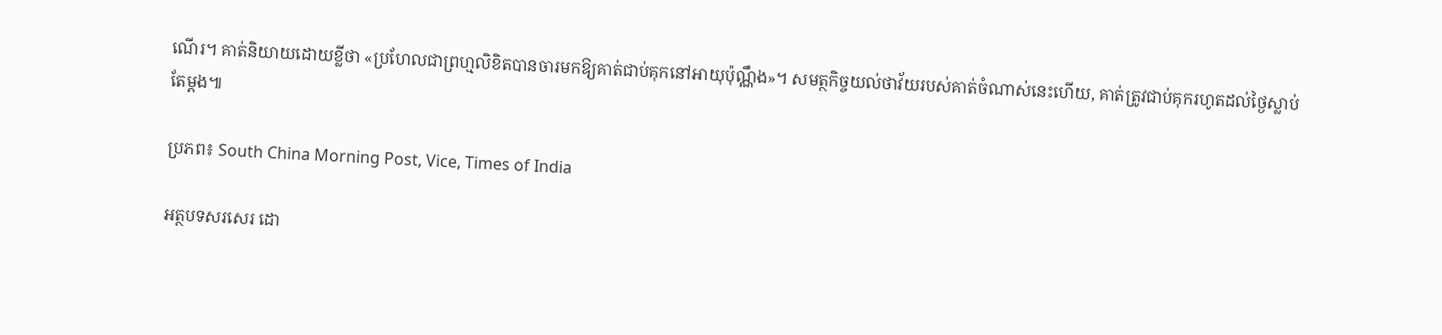ណើរ។ គាត់និយាយដោយខ្លីថា «ប្រហែលជាព្រហ្មលិខិតបានចារមកឱ្យគាត់ជាប់គុកនៅអាយុប៉ុណ្ណឹង»។ សមត្ថកិច្ចយល់ថាវ័យរបស់គាត់ចំណាស់នេះហើយ, គាត់ត្រូវជាប់គុករហូតដល់ថ្ងៃស្លាប់តែម្ដង៕

ប្រភព៖ South China Morning Post, Vice, Times of India

អត្ថបទសរសេរ ដោ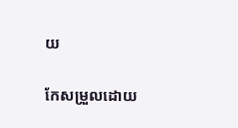យ

កែសម្រួលដោយ